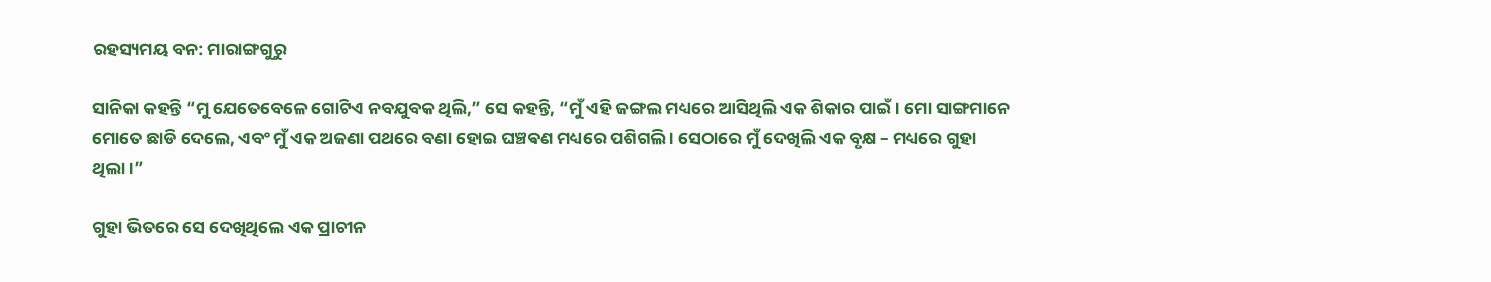ରହସ୍ୟମୟ ବନ: ମାରାଙ୍ଗଗୁରୁ

ସାନିକା କହନ୍ତି “ମୁ ଯେତେବେଳେ ଗୋଟିଏ ନବଯୁବକ ଥିଲି,” ସେ କହନ୍ତି, “ମୁଁ ଏହି ଜଙ୍ଗଲ ମଧ୍ୟରେ ଆସିଥିଲି ଏକ ଶିକାର ପାଇଁ। ମୋ ସାଙ୍ଗମାନେ ମୋତେ ଛାଡି ଦେଲେ, ଏବଂ ମୁଁ ଏକ ଅଜଣା ପଥରେ ବଣା ହୋଇ ଘଞ୍ଚଵଣ ମଧ୍ୟରେ ପଶିଗଲି । ସେଠାରେ ମୁଁ ଦେଖିଲି ଏକ ବୃକ୍ଷ – ମଧ୍ୟରେ ଗୁହା ଥିଲା।”

ଗୁହା ଭିତରେ ସେ ଦେଖିଥିଲେ ଏକ ପ୍ରାଚୀନ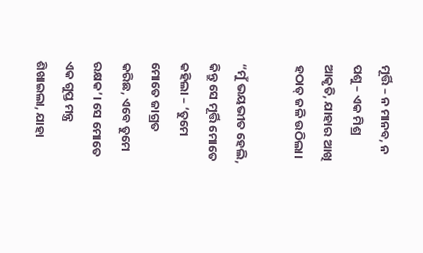ମୂର୍ତ୍ତି – ନ ମାନବ, ନ ପଶୁ – ଏକ ମିଶ୍ର ଆକୃତି, ଯାହାର ଆଖି ହଠାତ୍ ଜଳି ଉଠିଲା।

“ମୁଁ ଭୟଭୀତ ହେଲି, କିନ୍ତୁ ସେ ମୂର୍ତ୍ତି ମୋତେ କହିଲା – ‘ତୁମେ ମୋତେ ଜାଗ୍ରତ କରିଛ, ଏବେ ତୁମେ ରକ୍ଷକ’। ସେ ମୋତେ ଏକ ଗୁପ୍ତ ମନ୍ତ୍ର ଶିଖାଇଲା, ଯାହା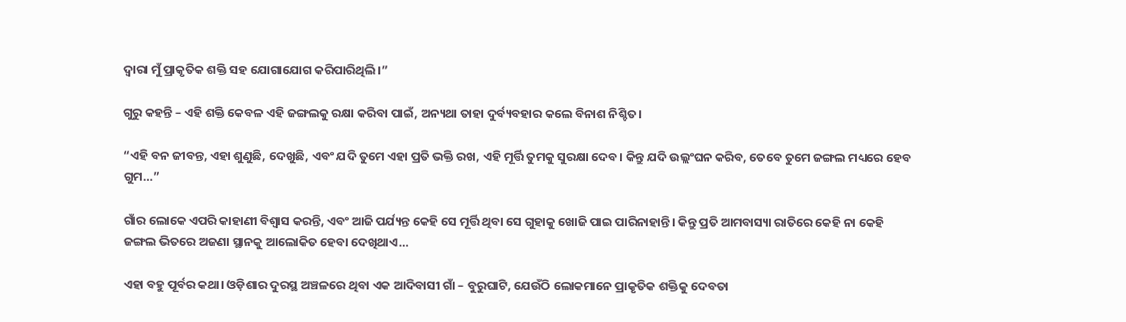ଦ୍ୱାରା ମୁଁ ପ୍ରାକୃତିକ ଶକ୍ତି ସହ ଯୋଗାଯୋଗ କରିପାରିଥିଲି।”

ଗୁରୁ କହନ୍ତି – ଏହି ଶକ୍ତି କେବଳ ଏହି ଜଙ୍ଗଲକୁ ରକ୍ଷା କରିବା ପାଇଁ, ଅନ୍ୟଥା ତାହା ଦୁର୍ବ୍ୟବହାର କଲେ ବିନାଶ ନିଶ୍ଚିତ।

“ଏହି ବନ ଜୀବନ୍ତ, ଏହା ଶୁଣୁଛି, ଦେଖୁଛି, ଏବଂ ଯଦି ତୁମେ ଏହା ପ୍ରତି ଭକ୍ତି ରଖ, ଏହି ମୂର୍ତ୍ତି ତୁମକୁ ସୁରକ୍ଷା ଦେବ। କିନ୍ତୁ ଯଦି ଉଲ୍ଲଂଘନ କରିବ, ତେବେ ତୁମେ ଜଙ୍ଗଲ ମଧ୍ୟରେ ହେବ ଗୁମ…”

ଗାଁର ଲୋକେ ଏପରି କାହାଣୀ ବିଶ୍ୱାସ କରନ୍ତି, ଏବଂ ଆଜି ପର୍ଯ୍ୟନ୍ତ କେହି ସେ ମୂର୍ତ୍ତି ଥିବା ସେ ଗୁହାକୁ ଖୋଜି ପାଇ ପାରିନାହାନ୍ତି। କିନ୍ତୁ ପ୍ରତି ଆମବାସ୍ୟା ରାତିରେ କେହି ନା କେହି ଜଙ୍ଗଲ ଭିତରେ ଅଜଣା ସ୍ଥାନକୁ ଆଲୋକିତ ହେବା ଦେଖିଥାଏ…

ଏହା ବହୁ ପୂର୍ବର କଥା। ଓଡ଼ିଶାର ଦୁରସ୍ଥ ଅଞ୍ଚଳରେ ଥିବା ଏକ ଆଦିବାସୀ ଗାଁ – ବୁରୁଘାଟି, ଯେଉଁଠି ଲୋକମାନେ ପ୍ରାକୃତିକ ଶକ୍ତିକୁ ଦେବତା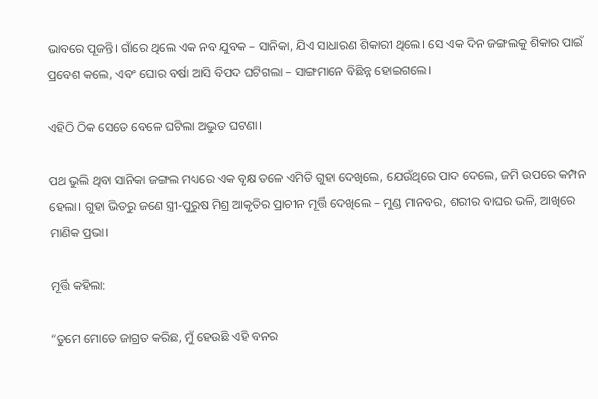ଭାବରେ ପୂଜନ୍ତି। ଗାଁରେ ଥିଲେ ଏକ ନବ ଯୁବକ – ସାନିକା, ଯିଏ ସାଧାରଣ ଶିକାରୀ ଥିଲେ। ସେ ଏକ ଦିନ ଜଙ୍ଗଲକୁ ଶିକାର ପାଇଁ ପ୍ରବେଶ କଲେ, ଏବଂ ଘୋର ବର୍ଷା ଆସି ବିପଦ ଘଟିଗଲା – ସାଙ୍ଗମାନେ ବିଛିନ୍ନ ହୋଇଗଲେ।

ଏହିଠି ଠିକ ସେତେ ବେଳେ ଘଟିଲା ଅଦ୍ଭୁତ ଘଟଣା।

ପଥ ଭୁଲି ଥିବା ସାନିକା ଜଙ୍ଗଲ ମଧ୍ୟରେ ଏକ ବୃକ୍ଷ ତଳେ ଏମିତି ଗୁହା ଦେଖିଲେ, ଯେଉଁଥିରେ ପାଦ ଦେଲେ, ଜମି ଉପରେ କମ୍ପନ ହେଲା। ଗୁହା ଭିତରୁ ଜଣେ ସ୍ତ୍ରୀ-ପୁରୁଷ ମିଶ୍ର ଆକୃତିର ପ୍ରାଚୀନ ମୂର୍ତ୍ତି ଦେଖିଲେ – ମୁଣ୍ଡ ମାନବର, ଶରୀର ବାଘର ଭଳି, ଆଖିରେ ମାଣିକ ପ୍ରଭା।

ମୂର୍ତ୍ତି କହିଲା:

“ତୁମେ ମୋତେ ଜାଗ୍ରତ କରିଛ, ମୁଁ ହେଉଛି ଏହି ବନର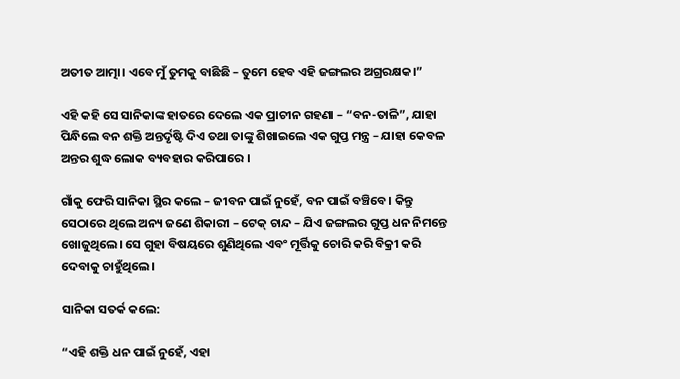ଅତୀତ ଆତ୍ମା। ଏବେ ମୁଁ ତୁମକୁ ବାଛିଛି – ତୁମେ ହେବ ଏହି ଜଙ୍ଗଲର ଅଗ୍ରରକ୍ଷକ।”

ଏହି କହି ସେ ସାନିକାଙ୍କ ହାତରେ ଦେଲେ ଏକ ପ୍ରାଚୀନ ଗହଣା – “ବନ-ତାଳି”, ଯାହା ପିନ୍ଧିଲେ ବନ ଶକ୍ତି ଅନ୍ତର୍ଦୃଷ୍ଟି ଦିଏ ତଥା ତାଙ୍କୁ ଶିଖାଇଲେ ଏକ ଗୁପ୍ତ ମନ୍ତ୍ର – ଯାହା କେବଳ ଅନ୍ତର ଶୁଦ୍ଧ ଲୋକ ବ୍ୟବହାର କରିପାରେ ।

ଗାଁକୁ ଫେରି ସାନିକା ସ୍ଥିର କଲେ – ଜୀବନ ପାଇଁ ନୁହେଁ, ବନ ପାଇଁ ବଞ୍ଚିବେ। କିନ୍ତୁ ସେଠାରେ ଥିଲେ ଅନ୍ୟ ଜଣେ ଶିକାରୀ – ଟେକ୍ ଚାନ୍ଦ – ଯିଏ ଜଙ୍ଗଲର ଗୁପ୍ତ ଧନ ନିମନ୍ତେ ଖୋଜୁଥିଲେ। ସେ ଗୁହା ବିଷୟରେ ଶୁଣିଥିଲେ ଏବଂ ମୂର୍ତ୍ତିକୁ ଚୋରି କରି ବିକ୍ରୀ କରି ଦେବାକୁ ଚାହୁଁଥିଲେ।

ସାନିକା ସତର୍କ କଲେ:

“ଏହି ଶକ୍ତି ଧନ ପାଇଁ ନୁହେଁ, ଏହା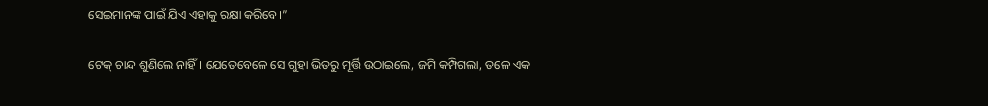ସେଇମାନଙ୍କ ପାଇଁ ଯିଏ ଏହାକୁ ରକ୍ଷା କରିବେ।”

ଟେକ୍ ଚାନ୍ଦ ଶୁଣିଲେ ନାହିଁ। ଯେତେବେଳେ ସେ ଗୁହା ଭିତରୁ ମୂର୍ତ୍ତି ଉଠାଇଲେ, ଜମି କମ୍ପିଗଲା, ତଳେ ଏକ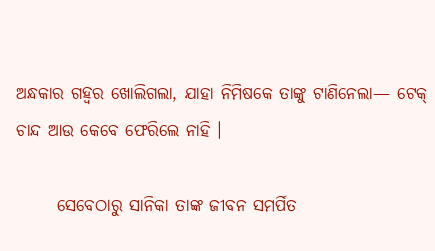ଅନ୍ଧକାର ଗହ୍ୱର ଖୋଲିଗଲା, ଯାହା ନିମିଷକେ ତାଙ୍କୁ ଟାଣିନେଲା— ଟେକ୍ ଚାନ୍ଦ ଆଉ କେବେ ଫେରିଲେ ନାହି ।

      ସେବେଠାରୁ ସାନିକା ତାଙ୍କ ଜୀବନ ସମର୍ପିତ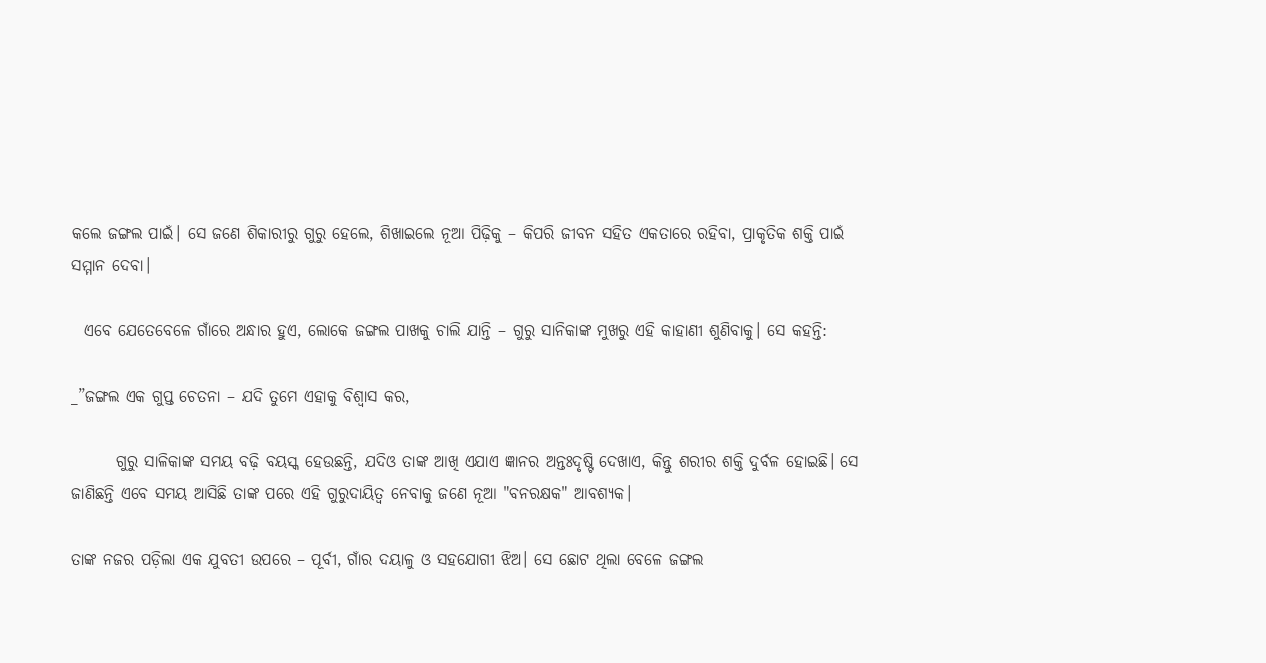କଲେ ଜଙ୍ଗଲ ପାଇଁ। ସେ ଜଣେ ଶିକାରୀରୁ ଗୁରୁ ହେଲେ, ଶିଖାଇଲେ ନୂଆ ପିଢ଼ିକୁ – କିପରି ଜୀବନ ସହିତ ଏକତାରେ ରହିବା, ପ୍ରାକୃତିକ ଶକ୍ତି ପାଇଁ ସମ୍ମାନ ଦେବା।

  ଏବେ ଯେତେବେଳେ ଗାଁରେ ଅନ୍ଧାର ହୁଏ, ଲୋକେ ଜଙ୍ଗଲ ପାଖକୁ ଚାଲି ଯାନ୍ତି – ଗୁରୁ ସାନିକାଙ୍କ ମୁଖରୁ ଏହି କାହାଣୀ ଶୁଣିବାକୁ। ସେ କହନ୍ତି:

_”ଜଙ୍ଗଲ ଏକ ଗୁପ୍ତ ଚେତନା – ଯଦି ତୁମେ ଏହାକୁ ବିଶ୍ୱାସ କର,

       ଗୁରୁ ସାଳିକାଙ୍କ ସମୟ ବଢ଼ି ବୟସ୍କ ହେଉଛନ୍ତି, ଯଦିଓ ତାଙ୍କ ଆଖି ଏଯାଏ ଜ୍ଞାନର ଅନ୍ତଃଦୃଷ୍ଟି ଦେଖାଏ, କିନ୍ତୁ ଶରୀର ଶକ୍ତି ଦୁର୍ବଳ ହୋଇଛି। ସେ ଜାଣିଛନ୍ତି ଏବେ ସମୟ ଆସିଛି ତାଙ୍କ ପରେ ଏହି ଗୁରୁଦାୟିତ୍ଵ ନେବାକୁ ଜଣେ ନୂଆ "ବନରକ୍ଷକ" ଆବଶ୍ୟକ।

ତାଙ୍କ ନଜର ପଡ଼ିଲା ଏକ ଯୁବତୀ ଉପରେ – ପୂର୍ବୀ, ଗାଁର ଦୟାଳୁ ଓ ସହଯୋଗୀ ଝିଅ। ସେ ଛୋଟ ଥିଲା ବେଳେ ଜଙ୍ଗଲ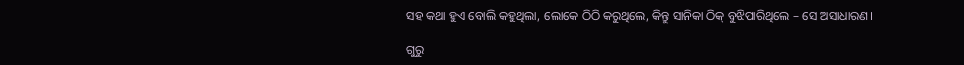ସହ କଥା ହୁଏ ବୋଲି କହୁଥିଲା, ଲୋକେ ଠିଠି କରୁଥିଲେ, କିନ୍ତୁ ସାନିକା ଠିକ୍ ବୁଝିପାରିଥିଲେ – ସେ ଅସାଧାରଣ।

ଗୁରୁ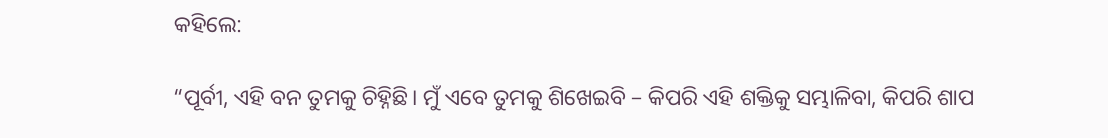କହିଲେ:

“ପୂର୍ବୀ, ଏହି ବନ ତୁମକୁ ଚିହ୍ନିଛି। ମୁଁ ଏବେ ତୁମକୁ ଶିଖେଇବି – କିପରି ଏହି ଶକ୍ତିକୁ ସମ୍ଭାଳିବା, କିପରି ଶାପ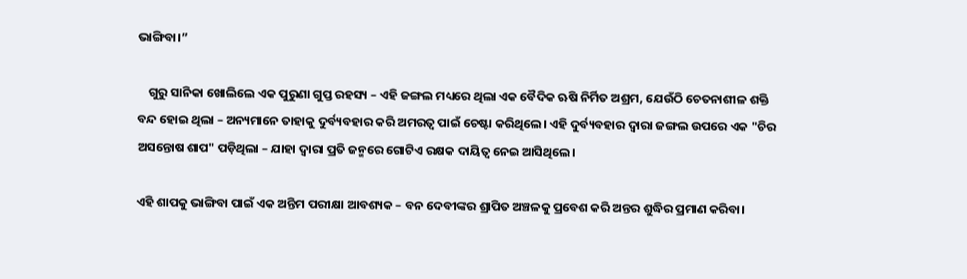ଭାଙ୍ଗିବା।”

    ଗୁରୁ ସାନିକା ଖୋଲିଲେ ଏକ ପୁରୁଣା ଗୁପ୍ତ ରହସ୍ୟ – ଏହି ଜଙ୍ଗଲ ମଧ୍ୟରେ ଥିଲା ଏକ ବୈଦିକ ଋଷି ନିର୍ମିତ ଅଶ୍ରମ, ଯେଉଁଠି ଚେତନାଶୀଳ ଶକ୍ତି ବନ୍ଦ ହୋଇ ଥିଲା – ଅନ୍ୟମାନେ ତାହାକୁ ଦୁର୍ବ୍ୟବହାର କରି ଅମରତ୍ୱ ପାଇଁ ଚେଷ୍ଟା କରିଥିଲେ। ଏହି ଦୁର୍ବ୍ୟବହାର ଦ୍ୱାରା ଜଙ୍ଗଲ ଉପରେ ଏକ "ଚିର ଅସନ୍ତୋଷ ଶାପ" ପଡ଼ିଥିଲା – ଯାହା ଦ୍ୱାରା ପ୍ରତି ଜନ୍ମରେ ଗୋଟିଏ ରକ୍ଷକ ଦାୟିତ୍ୱ ନେଇ ଆସିଥିଲେ।

ଏହି ଶାପକୁ ଭାଙ୍ଗିବା ପାଇଁ ଏକ ଅନ୍ତିମ ପରୀକ୍ଷା ଆବଶ୍ୟକ – ବନ ଦେବୀଙ୍କର ଶ୍ରାପିତ ଅଞ୍ଚଳକୁ ପ୍ରବେଶ କରି ଅନ୍ତର ଶୁଦ୍ଧିର ପ୍ରମାଣ କରିବା।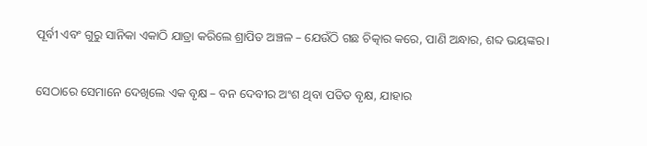ପୂର୍ବୀ ଏବଂ ଗୁରୁ ସାନିକା ଏକାଠି ଯାତ୍ରା କରିଲେ ଶ୍ରାପିତ ଅଞ୍ଚଳ – ଯେଉଁଠି ଗଛ ଚିତ୍କାର କରେ, ପାଣି ଅନ୍ଧାର, ଶବ୍ଦ ଭୟଙ୍କର।

ସେଠାରେ ସେମାନେ ଦେଖିଲେ ଏକ ବୃକ୍ଷ – ବନ ଦେବୀର ଅଂଶ ଥିବା ପତିତ ବୃକ୍ଷ, ଯାହାର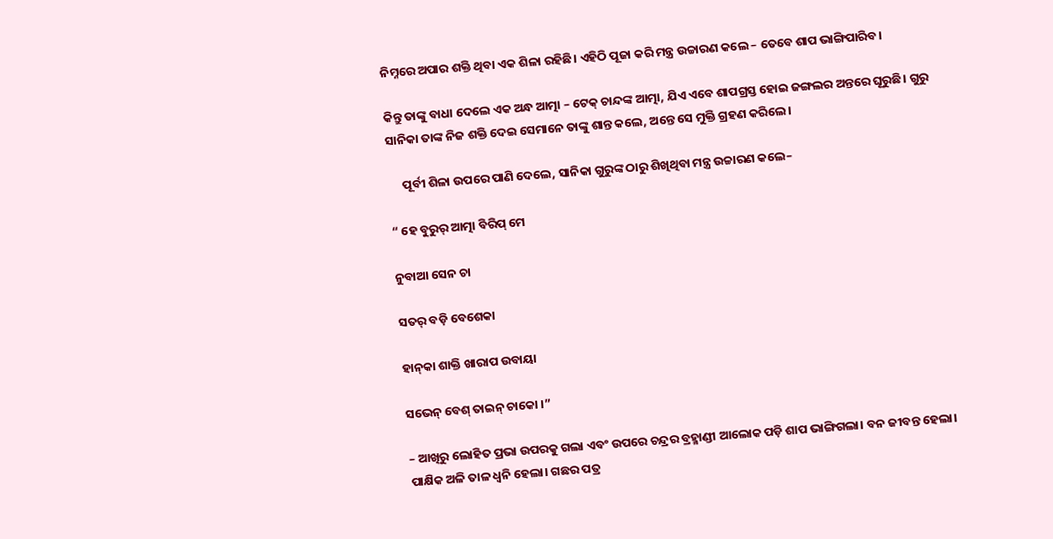ନିମ୍ନରେ ଅପାର ଶକ୍ତି ଥିବା ଏକ ଶିଳା ରହିଛି। ଏହିଠି ପୂଜା କରି ମନ୍ତ୍ର ଉଚ୍ଚାରଣ କଲେ – ତେବେ ଶାପ ଭାଙ୍ଗିପାରିବ।

କିନ୍ତୁ ତାଙ୍କୁ ବାଧା ଦେଲେ ଏକ ଅନ୍ଧ ଆତ୍ମା – ଟେକ୍ ଚାନ୍ଦଙ୍କ ଆତ୍ମା, ଯିଏ ଏବେ ଶାପଗ୍ରସ୍ତ ହୋଇ ଜଙ୍ଗଲର ଅନ୍ତରେ ଘୂରୁଛି। ଗୁରୁ ସାନିକା ତାଙ୍କ ନିଜ ଶକ୍ତି ଦେଇ ସେମାନେ ତାଙ୍କୁ ଶାନ୍ତ କଲେ, ଅନ୍ତେ ସେ ମୁକ୍ତି ଗ୍ରହଣ କରିଲେ।

     ପୂର୍ବୀ ଶିଳା ଉପରେ ପାଣି ଦେଲେ, ସାନିକା ଗୁରୁଙ୍କ ଠାରୁ ଶିଖିଥିବା ମନ୍ତ୍ର ଉଚ୍ଚାରଣ କଲେ–

“ ହେ ବୁରୁର୍ ଆତ୍ମା ବିରିପ୍ ମେ

ନୁବାଆ ସେନ ଚା

ସତର୍ ବଡ଼ି ବେଶେକା

ହାନ୍‌କା ଶାକ୍ତି ଖାରାପ ଉବାୟା

ସଭେନ୍ ବେଶ୍ ତାଇନ୍ ଚାକୋ ।”

– ଆଖିରୁ ଲୋହିତ ପ୍ରଭା ଉପରକୁ ଗଲା ଏବଂ ଉପରେ ଚନ୍ଦ୍ରର ବ୍ରହ୍ମାଣ୍ଡୀ ଆଲୋକ ପଡ଼ି ଶାପ ଭାଙ୍ଗିଗଲା। ବନ ଜୀବନ୍ତ ହେଲା। ପାକ୍ଷିକ ଅଳି ତାଳ ଧ୍ବନି ହେଲା। ଗଛର ପତ୍ର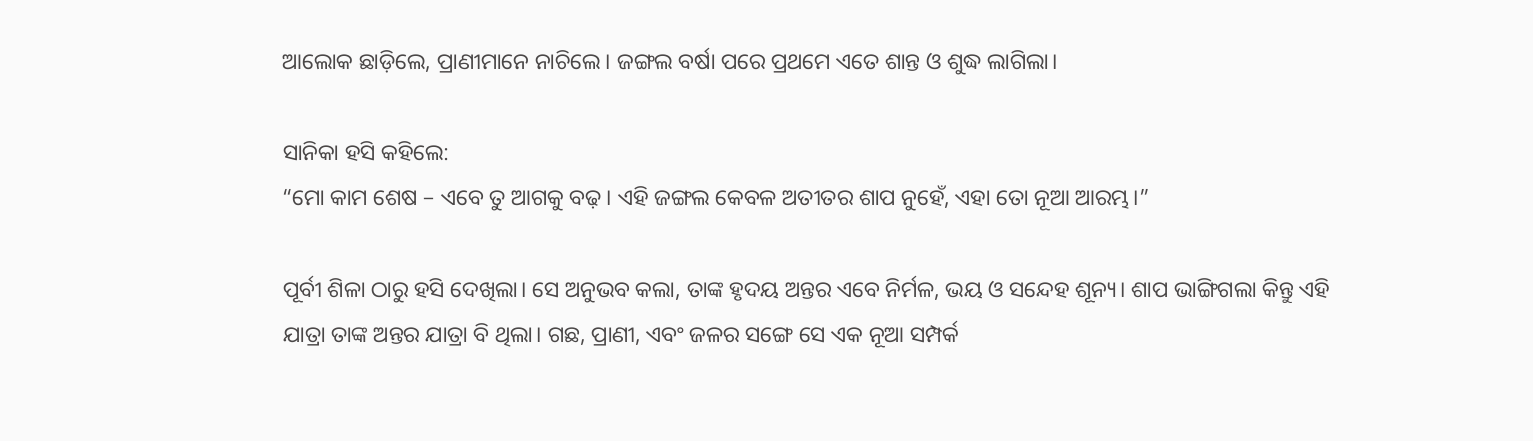ଆଲୋକ ଛାଡ଼ିଲେ, ପ୍ରାଣୀମାନେ ନାଚିଲେ। ଜଙ୍ଗଲ ବର୍ଷା ପରେ ପ୍ରଥମେ ଏତେ ଶାନ୍ତ ଓ ଶୁଦ୍ଧ ଲାଗିଲା।

ସାନିକା ହସି କହିଲେ:
“ମୋ କାମ ଶେଷ – ଏବେ ତୁ ଆଗକୁ ବଢ଼। ଏହି ଜଙ୍ଗଲ କେବଳ ଅତୀତର ଶାପ ନୁହେଁ, ଏହା ତୋ ନୂଆ ଆରମ୍ଭ।”

ପୂର୍ବୀ ଶିଳା ଠାରୁ ହସି ଦେଖିଲା। ସେ ଅନୁଭବ କଲା, ତାଙ୍କ ହୃଦୟ ଅନ୍ତର ଏବେ ନିର୍ମଳ, ଭୟ ଓ ସନ୍ଦେହ ଶୂନ୍ୟ। ଶାପ ଭାଙ୍ଗିଗଲା କିନ୍ତୁ ଏହି ଯାତ୍ରା ତାଙ୍କ ଅନ୍ତର ଯାତ୍ରା ବି ଥିଲା। ଗଛ, ପ୍ରାଣୀ, ଏବଂ ଜଳର ସଙ୍ଗେ ସେ ଏକ ନୂଆ ସମ୍ପର୍କ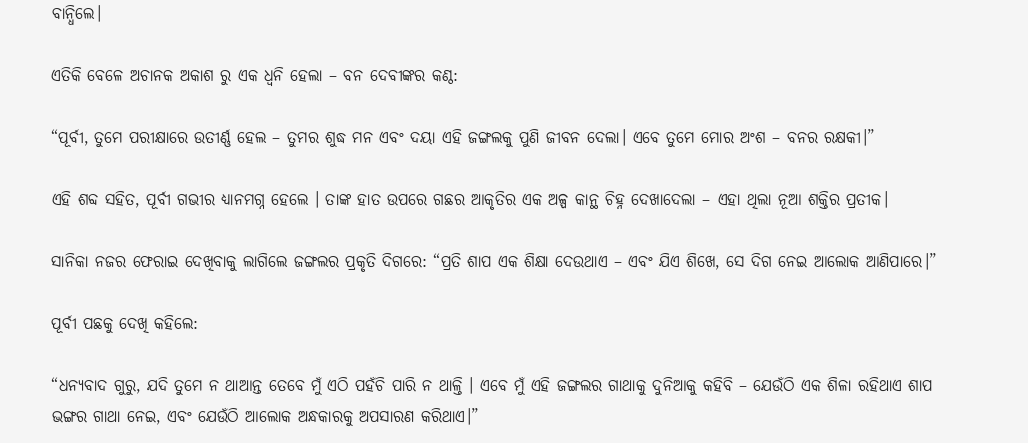ବାନ୍ଧିଲେ।

ଏତିକି ବେଳେ ଅଚାନକ ଅକାଶ ରୁ ଏକ ଧ୍ୱନି ହେଲା – ବନ ଦେବୀଙ୍କର କଣ୍ଠ:

“ପୂର୍ବୀ, ତୁମେ ପରୀକ୍ଷାରେ ଉତୀର୍ଣ୍ଣ ହେଲ – ତୁମର ଶୁଦ୍ଧ ମନ ଏବଂ ଦୟା ଏହି ଜଙ୍ଗଲକୁ ପୁଣି ଜୀବନ ଦେଲା। ଏବେ ତୁମେ ମୋର ଅଂଶ – ବନର ରକ୍ଷକୀ।”

ଏହି ଶବ୍ଦ ସହିତ, ପୂର୍ବୀ ଗଭୀର ଧ୍ୟାନମଗ୍ନ ହେଲେ । ତାଙ୍କ ହାତ ଉପରେ ଗଛର ଆକୃତିର ଏକ ଅଳ୍ପ କାନ୍ଥ ଚିହ୍ନ ଦେଖାଦେଲା – ଏହା ଥିଲା ନୂଆ ଶକ୍ତିର ପ୍ରତୀକ।

ସାନିକା ନଜର ଫେରାଇ ଦେଖିବାକୁ ଲାଗିଲେ ଜଙ୍ଗଲର ପ୍ରକୃତି ଦିଗରେ: “ପ୍ରତି ଶାପ ଏକ ଶିକ୍ଷା ଦେଉଥାଏ – ଏବଂ ଯିଏ ଶିଖେ, ସେ ଦିଗ ନେଇ ଆଲୋକ ଆଣିପାରେ।”

ପୂର୍ବୀ ପଛକୁ ଦେଖି କହିଲେ:

“ଧନ୍ୟବାଦ ଗୁରୁ, ଯଦି ତୁମେ ନ ଥାଆନ୍ତ ତେବେ ମୁଁ ଏଠି ପହଁଚି ପାରି ନ ଥାଳ୍ତି । ଏବେ ମୁଁ ଏହି ଜଙ୍ଗଲର ଗାଥାକୁ ଦୁନିଆକୁ କହିବି – ଯେଉଁଠି ଏକ ଶିଳା ରହିଥାଏ ଶାପ ଭଙ୍ଗର ଗାଥା ନେଇ, ଏବଂ ଯେଉଁଠି ଆଲୋକ ଅନ୍ଧକାରକୁ ଅପସାରଣ କରିଥାଏ।”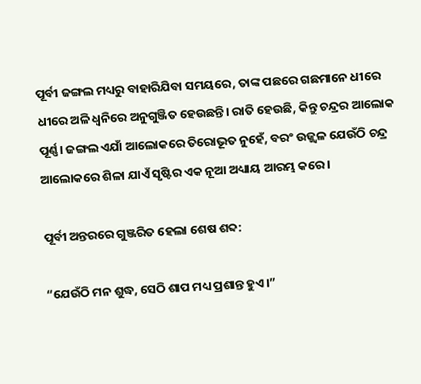ପୂର୍ବୀ ଜଙ୍ଗଲ ମଧ୍ୟରୁ ବାହାରିଯିବା ସମୟରେ, ତାଙ୍କ ପଛରେ ଗଛମାନେ ଧୀରେ ଧୀରେ ଅଳି ଧ୍ୱନିରେ ଅନୁଗୁଞ୍ଜିତ ହେଉଛନ୍ତି। ରାତି ହେଉଛି, କିନ୍ତୁ ଚନ୍ଦ୍ରର ଆଲୋକ ପୂର୍ଣ୍ଣ। ଜଙ୍ଗଲ ଏଯାଁ ଆଲୋକରେ ତିରୋଭୂତ ନୁହେଁ, ବରଂ ଉଜ୍ଜ୍ୱଳ ଯେଉଁଠି ଚନ୍ଦ୍ର ଆଲୋକରେ ଶିଳା ଯାଏଁ ସୃଷ୍ଟିର ଏକ ନୂଆ ଅଧ୍ୟାୟ ଆରମ୍ଭ କରେ।

ପୂର୍ବୀ ଅନ୍ତରରେ ଗୁଞ୍ଜରିତ ହେଲା ଶେଷ ଶବ୍ଦ:

“ଯେଉଁଠି ମନ ଶୁଦ୍ଧ, ସେଠି ଶାପ ମଧ୍ୟ ପ୍ରଶାନ୍ତ ହୁଏ।”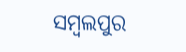ସମ୍ବଲପୁର